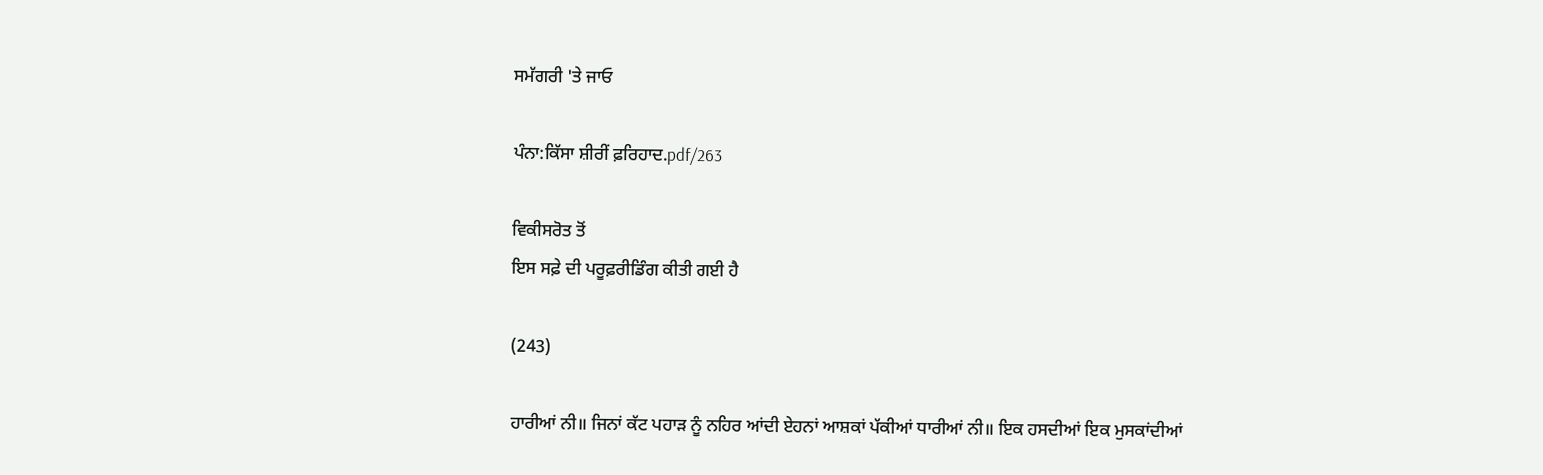ਸਮੱਗਰੀ 'ਤੇ ਜਾਓ

ਪੰਨਾ:ਕਿੱਸਾ ਸ਼ੀਰੀਂ ਫ਼ਰਿਹਾਦ.pdf/263

ਵਿਕੀਸਰੋਤ ਤੋਂ
ਇਸ ਸਫ਼ੇ ਦੀ ਪਰੂਫ਼ਰੀਡਿੰਗ ਕੀਤੀ ਗਈ ਹੈ

(243)

ਹਾਰੀਆਂ ਨੀ॥ ਜਿਨਾਂ ਕੱਟ ਪਹਾੜ ਨੂੰ ਨਹਿਰ ਆਂਦੀ ਏਹਨਾਂ ਆਸ਼ਕਾਂ ਪੱਕੀਆਂ ਧਾਰੀਆਂ ਨੀ॥ ਇਕ ਹਸਦੀਆਂ ਇਕ ਮੁਸਕਾਂਦੀਆਂ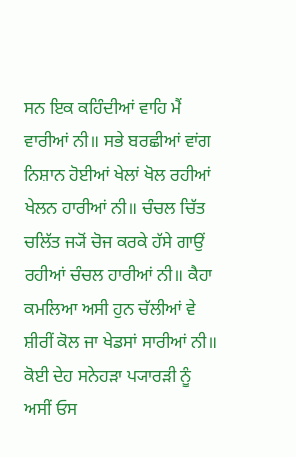ਸਨ ਇਕ ਕਹਿੰਦੀਆਂ ਵਾਹਿ ਮੈਂ ਵਾਰੀਆਂ ਨੀ॥ ਸਭੇ ਬਰਛੀਆਂ ਵਾਂਗ ਨਿਸ਼ਾਨ ਹੋਈਆਂ ਖੇਲਾਂ ਖੋਲ ਰਹੀਆਂ ਖੇਲਨ ਹਾਰੀਆਂ ਨੀ॥ ਚੰਚਲ ਚਿੱਤ ਚਲਿੱਤ ਜ੍ਯੋਂ ਚੋਜ ਕਰਕੇ ਹੱਸੇ ਗਾਉਂ ਰਹੀਆਂ ਚੰਚਲ ਹਾਰੀਆਂ ਨੀ॥ ਕੈਹਾ ਕਮਲਿਆ ਅਸੀ ਹੁਨ ਚੱਲੀਆਂ ਵੇ ਸ਼ੀਰੀਂ ਕੋਲ ਜਾ ਖੇਡਸਾਂ ਸਾਰੀਆਂ ਨੀ॥ ਕੋਈ ਦੇਹ ਸਨੇਹੜਾ ਪ੍ਯਾਰੜੀ ਨੂੰ ਅਸੀਂ ਓਸ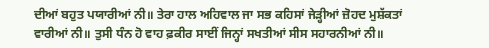ਦੀਆਂ ਬਹੁਤ ਪਯਾਰੀਆਂ ਨੀ॥ ਤੇਰਾ ਹਾਲ ਅਹਿਵਾਲ ਜਾ ਸਭ ਕਹਿਸਾਂ ਜੇੜ੍ਹੀਆਂ ਜ਼ੋਹਦ ਮੁਸ਼ੱਕਤਾਂ ਵਾਰੀਆਂ ਨੀ॥ ਤੁਸੀ ਧੰਨ ਹੋ ਵਾਹ ਫ਼ਕੀਰ ਸਾਈਂ ਜਿਨ੍ਹਾਂ ਸਖਤੀਆਂ ਸੀਸ ਸਹਾਰਨੀਆਂ ਨੀ॥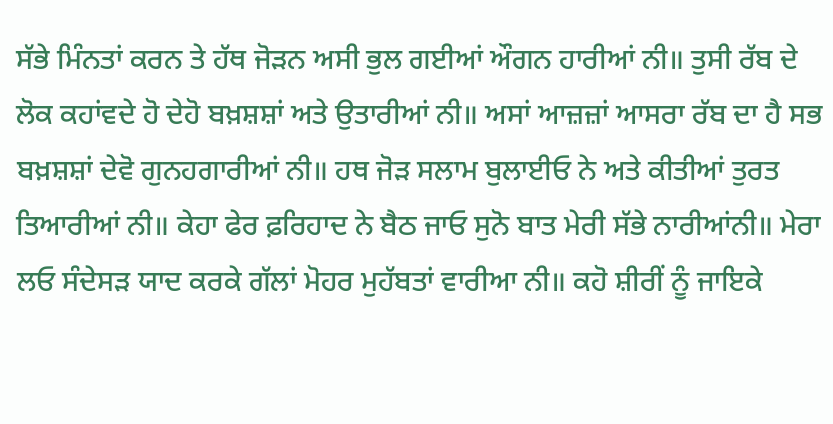ਸੱਭੇ ਮਿੰਨਤਾਂ ਕਰਨ ਤੇ ਹੱਥ ਜੋੜਨ ਅਸੀ ਭੁਲ ਗਈਆਂ ਔਗਨ ਹਾਰੀਆਂ ਨੀ॥ ਤੁਸੀ ਰੱਬ ਦੇ ਲੋਕ ਕਹਾਂਵਦੇ ਹੋ ਦੇਹੋ ਬਖ਼ਸ਼ਸ਼ਾਂ ਅਤੇ ਉਤਾਰੀਆਂ ਨੀ॥ ਅਸਾਂ ਆਜ਼ਜ਼ਾਂ ਆਸਰਾ ਰੱਬ ਦਾ ਹੈ ਸਭ ਬਖ਼ਸ਼ਸ਼ਾਂ ਦੇਵੋ ਗੁਨਹਗਾਰੀਆਂ ਨੀ॥ ਹਥ ਜੋੜ ਸਲਾਮ ਬੁਲਾਈਓ ਨੇ ਅਤੇ ਕੀਤੀਆਂ ਤੁਰਤ ਤਿਆਰੀਆਂ ਨੀ॥ ਕੇਹਾ ਫੇਰ ਫ਼ਰਿਹਾਦ ਨੇ ਬੈਠ ਜਾਓ ਸੁਨੋ ਬਾਤ ਮੇਰੀ ਸੱਭੇ ਨਾਰੀਆਂਨੀ॥ ਮੇਰਾ ਲਓ ਸੰਦੇਸੜ ਯਾਦ ਕਰਕੇ ਗੱਲਾਂ ਮੋਹਰ ਮੁਹੱਬਤਾਂ ਵਾਰੀਆ ਨੀ॥ ਕਹੋ ਸ਼ੀਰੀਂ ਨੂੰ ਜਾਇਕੇ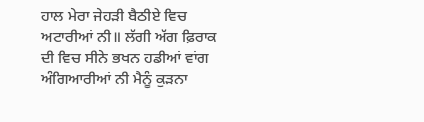ਹਾਲ ਮੇਰਾ ਜੇਹੜੀ ਬੈਠੀਏ ਵਿਚ ਅਟਾਰੀਆਂ ਨੀ॥ ਲੱਗੀ ਅੱਗ ਫ਼ਿਰਾਕ ਦੀ ਵਿਚ ਸੀਨੇ ਭਖਨ ਹਡੀਆਂ ਵਾਂਗ ਅੰਗਿਆਰੀਆਂ ਨੀ ਮੈਨੂੰ ਕੁੜਨਾ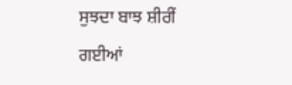ਸੁਝਦਾ ਬਾਝ ਸ਼ੀਰੀਂ ਗਈਆਂ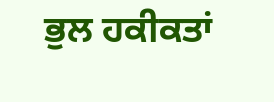ਭੁਲ ਹਕੀਕਤਾਂ